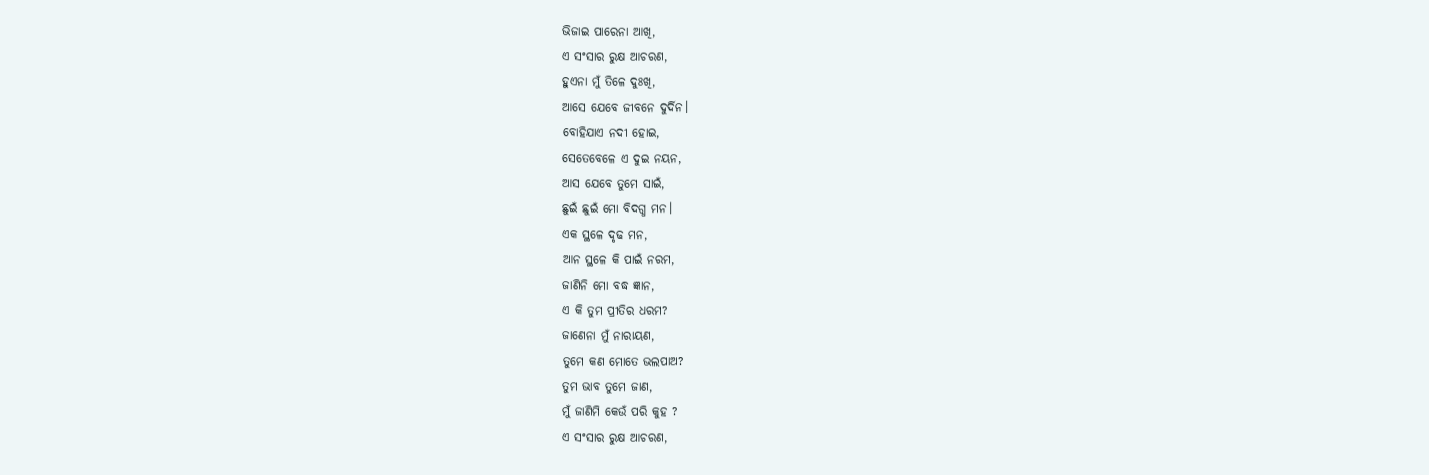ଭିଜାଇ ପାରେନା ଆଖି,
ଏ ସଂସାର ରୁକ୍ଷ ଆଚରଣ,
ହୁଏନା ମୁଁ ତିଳେ ଦୁଃଖି,
ଆସେ ଯେବେ ଜୀବନେ ଦୁର୍ଦିନ।
ବୋହିଯାଏ ନଦୀ ହୋଇ,
ସେତେବେଳେ ଏ ଦୁଇ ନୟନ,
ଆସ ଯେବେ ତୁମେ ସାଇଁ,
ଛୁଇଁ ଛୁଇଁ ମୋ ବିଦଗ୍ଧ ମନ।
ଏକ ସ୍ଥଳେ ଦୃଢ ମନ,
ଆନ ସ୍ଥଳେ କି ପାଇଁ ନରମ,
ଜାଣିନି ମୋ ବଦ୍ଧ ଜ୍ଞାନ,
ଏ କି ତୁମ ପ୍ରୀତିର ଧରମ?
ଜାଣେନା ମୁଁ ନାରାୟଣ,
ତୁମେ କଣ ମୋତେ ଭଲପାଅ?
ତୁମ ଭାବ ତୁମେ ଜାଣ,
ମୁଁ ଜାଣିମି କେଉଁ ପରି କୁହ ?
ଏ ସଂସାର ରୁକ୍ଷ ଆଚରଣ,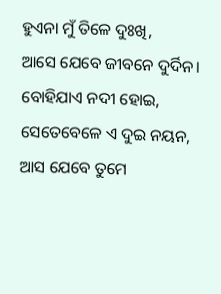ହୁଏନା ମୁଁ ତିଳେ ଦୁଃଖି,
ଆସେ ଯେବେ ଜୀବନେ ଦୁର୍ଦିନ।
ବୋହିଯାଏ ନଦୀ ହୋଇ,
ସେତେବେଳେ ଏ ଦୁଇ ନୟନ,
ଆସ ଯେବେ ତୁମେ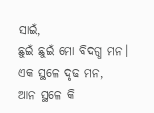ସାଇଁ,
ଛୁଇଁ ଛୁଇଁ ମୋ ବିଦଗ୍ଧ ମନ।
ଏକ ସ୍ଥଳେ ଦୃଢ ମନ,
ଆନ ସ୍ଥଳେ କି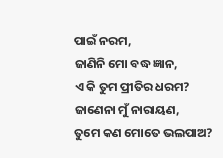ପାଇଁ ନରମ,
ଜାଣିନି ମୋ ବଦ୍ଧ ଜ୍ଞାନ,
ଏ କି ତୁମ ପ୍ରୀତିର ଧରମ?
ଜାଣେନା ମୁଁ ନାରାୟଣ,
ତୁମେ କଣ ମୋତେ ଭଲପାଅ?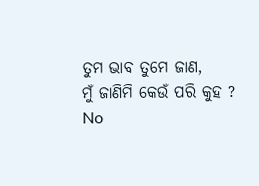ତୁମ ଭାବ ତୁମେ ଜାଣ,
ମୁଁ ଜାଣିମି କେଉଁ ପରି କୁହ ?
No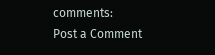comments:
Post a Comment